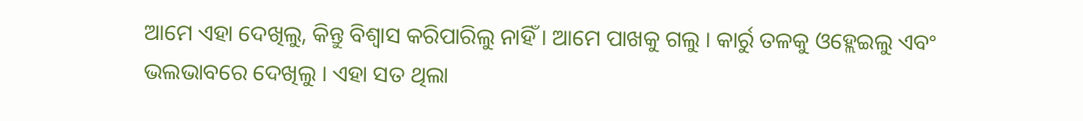ଆମେ ଏହା ଦେଖିଲୁ, କିନ୍ତୁ ବିଶ୍ୱାସ କରିପାରିଲୁ ନାହିଁ । ଆମେ ପାଖକୁ ଗଲୁ । କାର୍ରୁ ତଳକୁ ଓହ୍ଲେଇଲୁ ଏବଂ ଭଲଭାବରେ ଦେଖିଲୁ । ଏହା ସତ ଥିଲା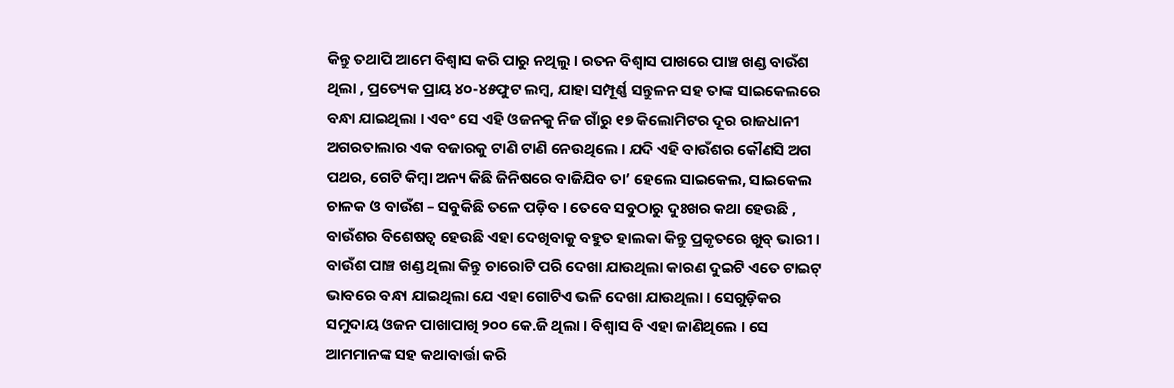କିନ୍ତୁ ତଥାପି ଆମେ ବିଶ୍ୱାସ କରି ପାରୁ ନଥିଲୁ । ରତନ ବିଶ୍ୱାସ ପାଖରେ ପାଞ୍ଚ ଖଣ୍ଡ ବାଉଁଶ ଥିଲା , ପ୍ରତ୍ୟେକ ପ୍ରାୟ ୪୦-୪୫ଫୁଟ ଲମ୍ବ, ଯାହା ସମ୍ପୂର୍ଣ୍ଣ ସନ୍ତୁଳନ ସହ ତାଙ୍କ ସାଇକେଲରେ ବନ୍ଧା ଯାଇଥିଲା । ଏବଂ ସେ ଏହି ଓଜନକୁ ନିଜ ଗାଁରୁ ୧୭ କିଲୋମିଟର ଦୂର ରାଜଧାନୀ ଅଗରତାଲାର ଏକ ବଜାରକୁ ଟାଣି ଟାଣି ନେଉଥିଲେ । ଯଦି ଏହି ବାଉଁଶର କୌଣସି ଅଗ ପଥର, ଗେଟି କିମ୍ବା ଅନ୍ୟ କିଛି ଜିନିଷରେ ବାଜିଯିବ ତା’ ହେଲେ ସାଇକେଲ, ସାଇକେଲ ଚାଳକ ଓ ବାଉଁଶ – ସବୁକିଛି ତଳେ ପଡ଼ିବ । ତେବେ ସବୁଠାରୁ ଦୁଃଖର କଥା ହେଉଛି , ବାଉଁଶର ବିଶେଷତ୍ୱ ହେଉଛି ଏହା ଦେଖିବାକୁ ବହୁତ ହାଲକା କିନ୍ତୁ ପ୍ରକୃତରେ ଖୁବ୍ ଭାରୀ । ବାଉଁଶ ପାଞ୍ଚ ଖଣ୍ଡ ଥିଲା କିନ୍ତୁ ଚାରୋଟି ପରି ଦେଖା ଯାଉଥିଲା କାରଣ ଦୁଇଟି ଏତେ ଟାଇଟ୍ ଭାବରେ ବନ୍ଧା ଯାଇଥିଲା ଯେ ଏହା ଗୋଟିଏ ଭଳି ଦେଖା ଯାଉଥିଲା । ସେଗୁଡ଼ିକର ସମୁଦାୟ ଓଜନ ପାଖାପାଖି ୨୦୦ କେ.ଜି ଥିଲା । ବିଶ୍ୱାସ ବି ଏହା ଜାଣିଥିଲେ । ସେ ଆମମାନଙ୍କ ସହ କଥାବାର୍ତ୍ତା କରି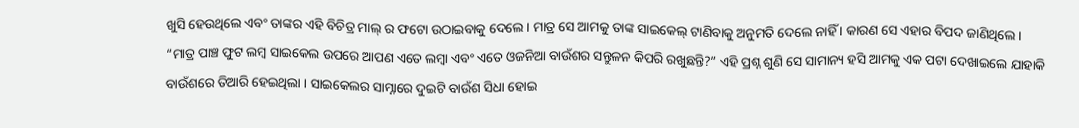ଖୁସି ହେଉଥିଲେ ଏବଂ ତାଙ୍କର ଏହି ବିଚିତ୍ର ମାଲ୍ ର ଫଟୋ ଉଠାଇବାକୁ ଦେଲେ । ମାତ୍ର ସେ ଆମକୁ ତାଙ୍କ ସାଇକେଲ୍ ଟାଣିବାକୁ ଅନୁମତି ଦେଲେ ନାହିଁ । କାରଣ ସେ ଏହାର ବିପଦ ଜାଣିଥିଲେ ।
“ମାତ୍ର ପାଞ୍ଚ ଫୁଟ ଲମ୍ବ ସାଇକେଲ ଉପରେ ଆପଣ ଏତେ ଲମ୍ବା ଏବଂ ଏତେ ଓଜନିଆ ବାଉଁଶର ସନ୍ତୁଳନ କିପରି ରଖୁଛନ୍ତି?” ଏହି ପ୍ରଶ୍ନ ଶୁଣି ସେ ସାମାନ୍ୟ ହସି ଆମକୁ ଏକ ପଟା ଦେଖାଇଲେ ଯାହାକି ବାଉଁଶରେ ତିଆରି ହେଇଥିଲା । ସାଇକେଲର ସାମ୍ନାରେ ଦୁଇଟି ବାଉଁଶ ସିଧା ହୋଇ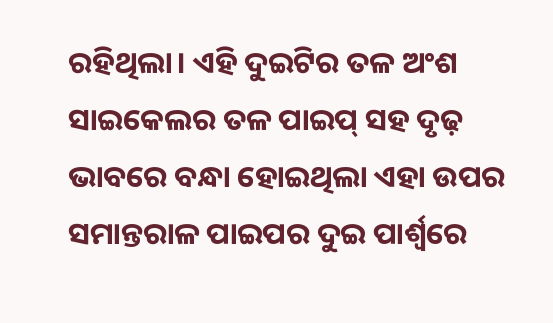ରହିଥିଲା। ଏହି ଦୁଇଟିର ତଳ ଅଂଶ ସାଇକେଲର ତଳ ପାଇପ୍ ସହ ଦୃଢ଼ ଭାବରେ ବନ୍ଧା ହୋଇଥିଲା ଏହା ଉପର ସମାନ୍ତରାଳ ପାଇପର ଦୁଇ ପାର୍ଶ୍ଵରେ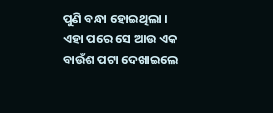ପୁଣି ବନ୍ଧା ହୋଇଥିଲା । ଏହା ପରେ ସେ ଆଉ ଏକ ବାଉଁଶ ପଟା ଦେଖାଇଲେ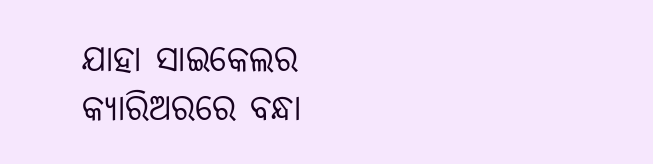ଯାହା ସାଇକେଲର କ୍ୟାରିଅରରେ ବନ୍ଧା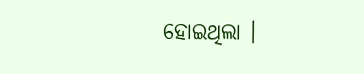ହୋଇଥିଲା ।